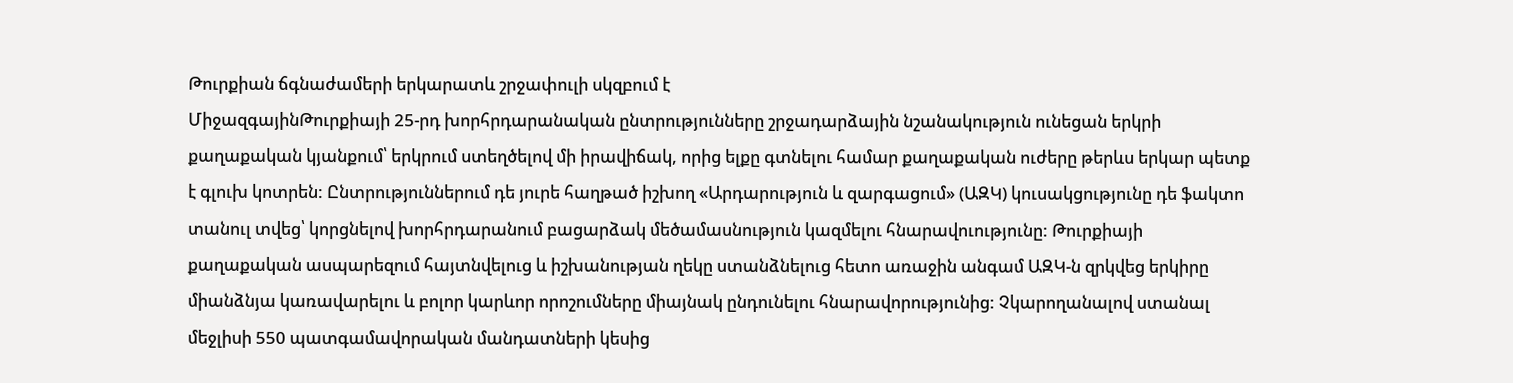Թուրքիան ճգնաժամերի երկարատև շրջափուլի սկզբում է
ՄիջազգայինԹուրքիայի 25-րդ խորհրդարանական ընտրությունները շրջադարձային նշանակություն ունեցան երկրի քաղաքական կյանքում՝ երկրում ստեղծելով մի իրավիճակ, որից ելքը գտնելու համար քաղաքական ուժերը թերևս երկար պետք է գլուխ կոտրեն: Ընտրություններում դե յուրե հաղթած իշխող «Արդարություն և զարգացում» (ԱԶԿ) կուսակցությունը դե ֆակտո տանուլ տվեց՝ կորցնելով խորհրդարանում բացարձակ մեծամասնություն կազմելու հնարավուությունը: Թուրքիայի քաղաքական ասպարեզում հայտնվելուց և իշխանության ղեկը ստանձնելուց հետո առաջին անգամ ԱԶԿ-ն զրկվեց երկիրը միանձնյա կառավարելու և բոլոր կարևոր որոշումները միայնակ ընդունելու հնարավորությունից: Չկարողանալով ստանալ մեջլիսի 550 պատգամավորական մանդատների կեսից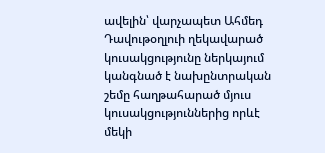ավելին՝ վարչապետ Ահմեդ Դավութօղլուի ղեկավարած կուսակցությունը ներկայում կանգնած է նախընտրական շեմը հաղթահարած մյուս կուսակցություններից որևէ մեկի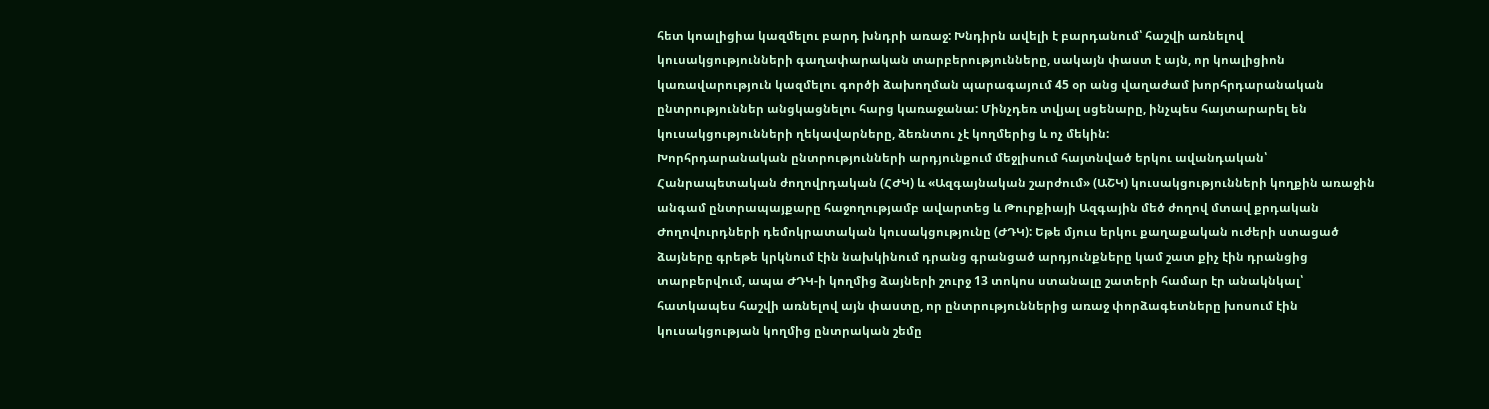հետ կոալիցիա կազմելու բարդ խնդրի առաջ: Խնդիրն ավելի է բարդանում՝ հաշվի առնելով կուսակցությունների գաղափարական տարբերությունները, սակայն փաստ է այն, որ կոալիցիոն կառավարություն կազմելու գործի ձախողման պարագայում 45 օր անց վաղաժամ խորհրդարանական ընտրություններ անցկացնելու հարց կառաջանա: Մինչդեռ տվյալ սցենարը, ինչպես հայտարարել են կուսակցությունների ղեկավարները, ձեռնտու չէ կողմերից և ոչ մեկին:
Խորհրդարանական ընտրությունների արդյունքում մեջլիսում հայտնված երկու ավանդական՝ Հանրապետական ժողովրդական (ՀԺԿ) և «Ազգայնական շարժում» (ԱՇԿ) կուսակցությունների կողքին առաջին անգամ ընտրապայքարը հաջողությամբ ավարտեց և Թուրքիայի Ազգային մեծ ժողով մտավ քրդական Ժողովուրդների դեմոկրատական կուսակցությունը (ԺԴԿ): Եթե մյուս երկու քաղաքական ուժերի ստացած ձայները գրեթե կրկնում էին նախկինում դրանց գրանցած արդյունքները կամ շատ քիչ էին դրանցից տարբերվում, ապա ԺԴԿ-ի կողմից ձայների շուրջ 13 տոկոս ստանալը շատերի համար էր անակնկալ՝ հատկապես հաշվի առնելով այն փաստը, որ ընտրություններից առաջ փորձագետները խոսում էին կուսակցության կողմից ընտրական շեմը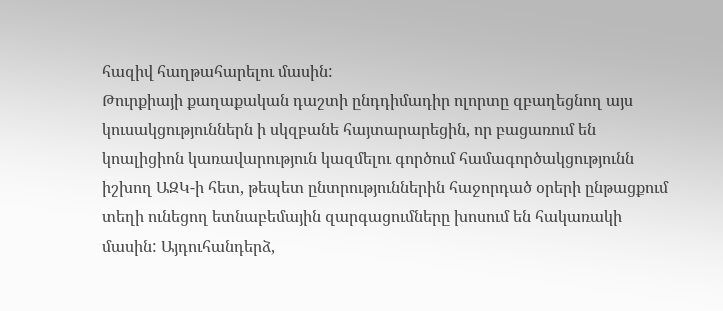հազիվ հաղթահարելու մասին:
Թուրքիայի քաղաքական դաշտի ընդդիմադիր ոլորտը զբաղեցնող այս կուսակցություններն ի սկզբանե հայտարարեցին, որ բացառում են կոալիցիոն կառավարություն կազմելու գործում համագործակցությունն իշխող ԱԶԿ-ի հետ, թեպետ ընտրություններին հաջորդած օրերի ընթացքում տեղի ունեցող ետնաբեմային զարգացումները խոսում են հակառակի մասին: Այդուհանդերձ,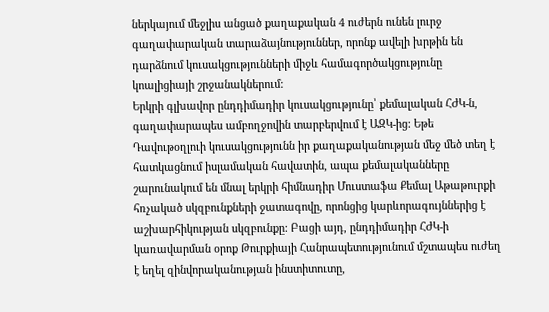ներկայում մեջլիս անցած քաղաքական 4 ուժերն ունեն լուրջ գաղափարական տարաձայնություններ, որոնք ավելի խրթին են դարձնում կուսակցությունների միջև համագործակցությունը կոալիցիայի շրջանակներում:
Երկրի գլխավոր ընդդիմադիր կուսակցությունը՝ քեմալական ՀԺԿ-ն, գաղափարապես ամբողջովին տարբերվում է ԱԶԿ-ից: Եթե Դավութօղլուի կուսակցությունն իր քաղաքականության մեջ մեծ տեղ է հատկացնում իսլամական հավատին, ապա քեմալականները շարունակում են մնալ երկրի հիմնադիր Մուստաֆա Քեմալ Աթաթուրքի հռչակած սկզբունքների ջատագովը, որոնցից կարևորագույններից է աշխարհիկության սկզբունքը: Բացի այդ, ընդդիմադիր ՀԺԿ-ի կառավարման օրոք Թուրքիայի Հանրապետությունում մշտապես ուժեղ է եղել զինվորականության ինստիտուտը,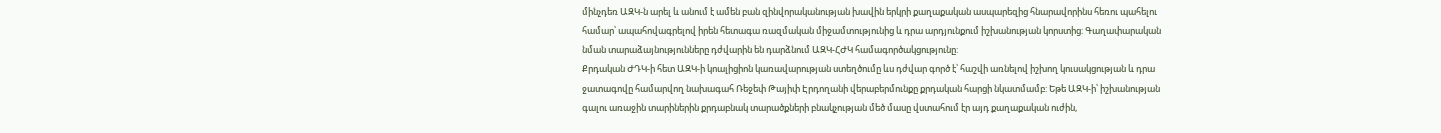մինչդեռ ԱԶԿ-ն արել և անում է ամեն բան զինվորականության խավին երկրի քաղաքական ասպարեզից հնարավորինս հեռու պահելու համար՝ ապահովագրելով իրեն հետագա ռազմական միջամտությունից և դրա արդյունքում իշխանության կորստից: Գաղափարական նման տարաձայնությունները դժվարին են դարձնում ԱԶԿ-ՀԺԿ համագործակցությունը:
Քրդական ԺԴԿ-ի հետ ԱԶԿ-ի կոալիցիոն կառավարության ստեղծումը ևս դժվար գործ է՝ հաշվի առնելով իշխող կուսակցության և դրա ջատագովը համարվող նախագահ Ռեջեփ Թայիփ Էրդողանի վերաբերմունքը քրդական հարցի նկատմամբ: Եթե ԱԶԿ-ի՝ իշխանության գալու առաջին տարիներին քրդաբնակ տարածքների բնակչության մեծ մասը վստահում էր այդ քաղաքական ուժին,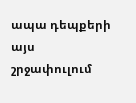ապա դեպքերի այս շրջափուլում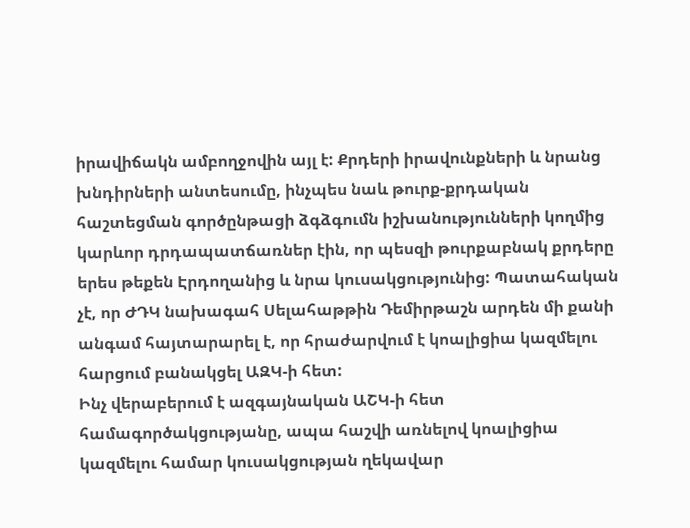իրավիճակն ամբողջովին այլ է: Քրդերի իրավունքների և նրանց խնդիրների անտեսումը, ինչպես նաև թուրք-քրդական հաշտեցման գործընթացի ձգձգումն իշխանությունների կողմից կարևոր դրդապատճառներ էին, որ պեսզի թուրքաբնակ քրդերը երես թեքեն Էրդողանից և նրա կուսակցությունից: Պատահական չէ, որ ԺԴԿ նախագահ Սելահաթթին Դեմիրթաշն արդեն մի քանի անգամ հայտարարել է, որ հրաժարվում է կոալիցիա կազմելու հարցում բանակցել ԱԶԿ-ի հետ:
Ինչ վերաբերում է ազգայնական ԱՇԿ-ի հետ համագործակցությանը, ապա հաշվի առնելով կոալիցիա կազմելու համար կուսակցության ղեկավար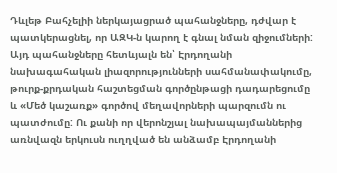Դևլեթ Բահչելիի ներկայացրած պահանջները, դժվար է պատկերացնել, որ ԱԶԿ-ն կարող է գնալ նման զիջումների: Այդ պահանջները հետևյալն են՝ Էրդողանի նախագահական լիազորությունների սահմանափակումը, թուրք-քրդական հաշտեցման գործընթացի դադարեցումը և «Մեծ կաշառք» գործով մեղավորների պարզումն ու պատժումը: Ու քանի որ վերոնշյալ նախապայմաններից առնվազն երկուսն ուղղված են անձամբ Էրդողանի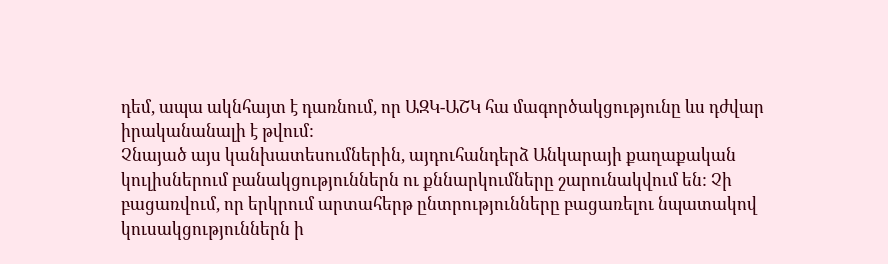դեմ, ապա ակնհայտ է դառնում, որ ԱԶԿ-ԱՇԿ հա մագործակցությունը ևս դժվար իրականանալի է թվում:
Չնայած այս կանխատեսումներին, այդուհանդերձ Անկարայի քաղաքական կուլիսներում բանակցություններն ու քննարկումները շարունակվում են: Չի բացառվում, որ երկրում արտահերթ ընտրությունները բացառելու նպատակով կուսակցություններն ի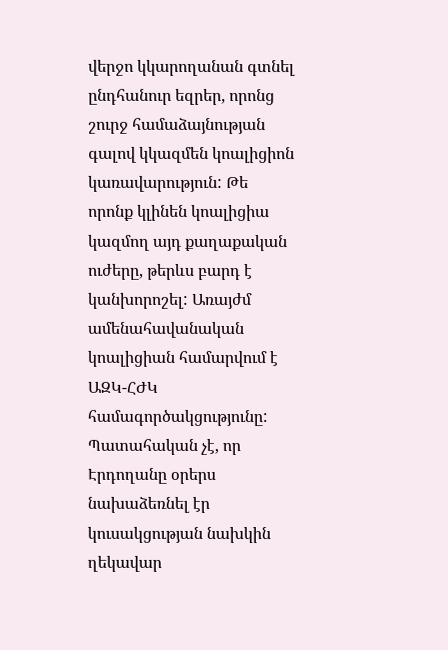վերջո կկարողանան գտնել ընդհանուր եզրեր, որոնց շուրջ համաձայնության գալով կկազմեն կոալիցիոն կառավարություն: Թե որոնք կլինեն կոալիցիա կազմող այդ քաղաքական ուժերը, թերևս բարդ է կանխորոշել: Առայժմ ամենահավանական կոալիցիան համարվում է ԱԶԿ-ՀԺԿ համագործակցությունը: Պատահական չէ, որ Էրդողանը օրերս նախաձեռնել էր կուսակցության նախկին ղեկավար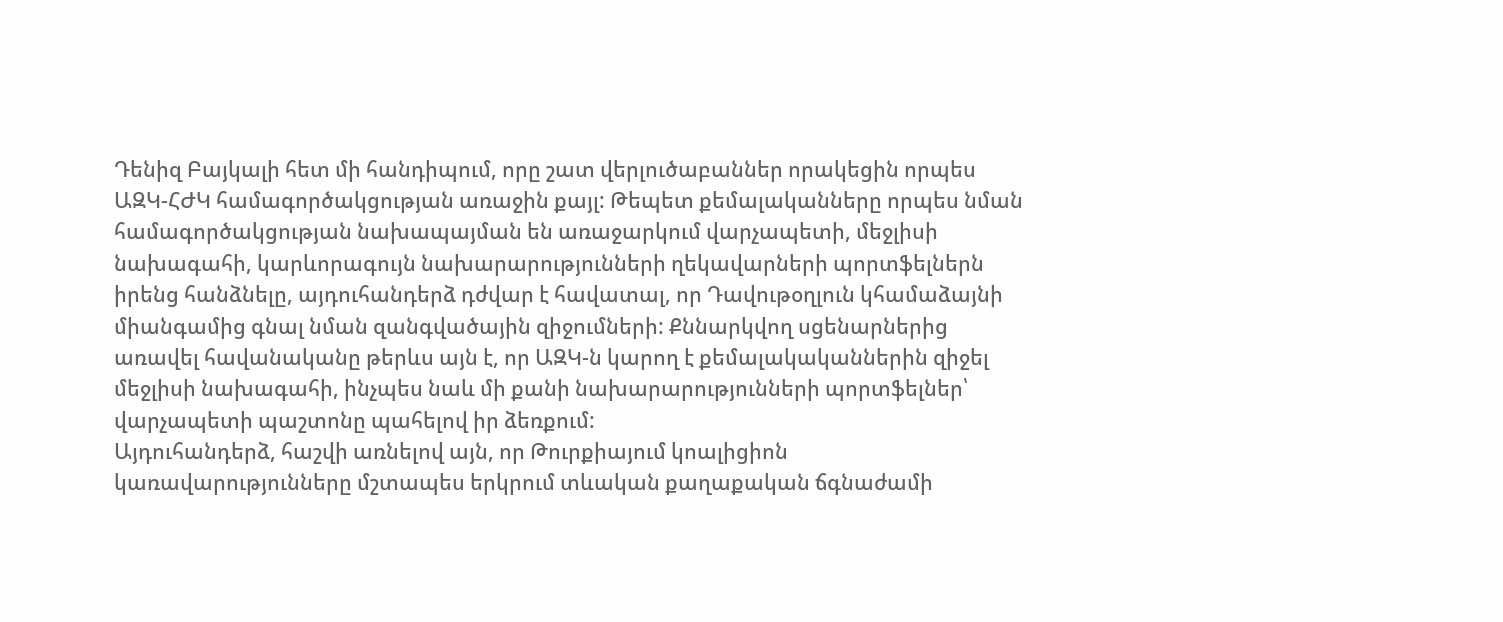Դենիզ Բայկալի հետ մի հանդիպում, որը շատ վերլուծաբաններ որակեցին որպես ԱԶԿ-ՀԺԿ համագործակցության առաջին քայլ: Թեպետ քեմալականները որպես նման համագործակցության նախապայման են առաջարկում վարչապետի, մեջլիսի նախագահի, կարևորագույն նախարարությունների ղեկավարների պորտֆելներն իրենց հանձնելը, այդուհանդերձ դժվար է հավատալ, որ Դավութօղլուն կհամաձայնի միանգամից գնալ նման զանգվածային զիջումների: Քննարկվող սցենարներից առավել հավանականը թերևս այն է, որ ԱԶԿ-ն կարող է քեմալակականներին զիջել մեջլիսի նախագահի, ինչպես նաև մի քանի նախարարությունների պորտֆելներ՝ վարչապետի պաշտոնը պահելով իր ձեռքում:
Այդուհանդերձ, հաշվի առնելով այն, որ Թուրքիայում կոալիցիոն կառավարությունները մշտապես երկրում տևական քաղաքական ճգնաժամի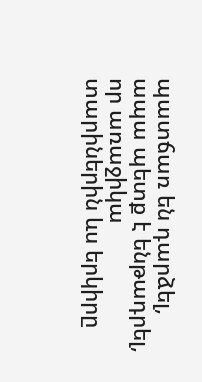պատճառ են դարձել, ապա պետք է ենթադրել, որ առաջիկա տարիներին ևս երկիրը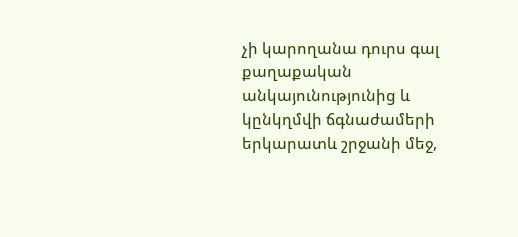չի կարողանա դուրս գալ քաղաքական անկայունությունից և կընկղմվի ճգնաժամերի երկարատև շրջանի մեջ,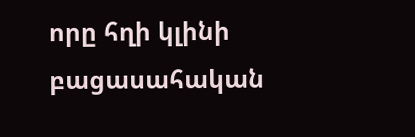որը հղի կլինի բացասահական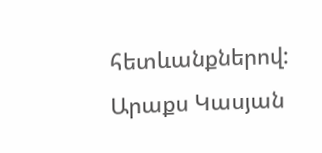հետևանքներով:
Արաքս Կասյան